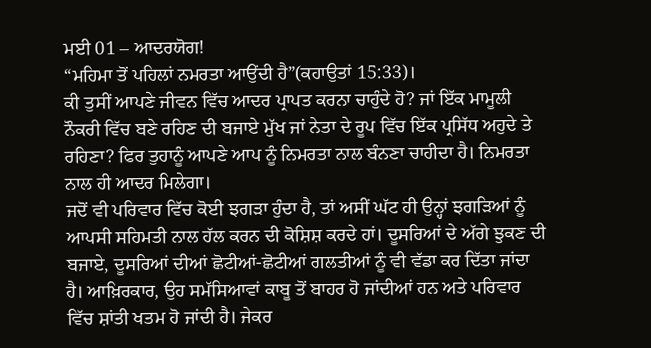ਮਈ 01 – ਆਦਰਯੋਗ!
“ਮਹਿਮਾ ਤੋਂ ਪਹਿਲਾਂ ਨਮਰਤਾ ਆਉਂਦੀ ਹੈ”(ਕਹਾਉਤਾਂ 15:33)।
ਕੀ ਤੁਸੀਂ ਆਪਣੇ ਜੀਵਨ ਵਿੱਚ ਆਦਰ ਪ੍ਰਾਪਤ ਕਰਨਾ ਚਾਹੁੰਦੇ ਹੋ? ਜਾਂ ਇੱਕ ਮਾਮੂਲੀ ਨੌਕਰੀ ਵਿੱਚ ਬਣੇ ਰਹਿਣ ਦੀ ਬਜਾਏ ਮੁੱਖ ਜਾਂ ਨੇਤਾ ਦੇ ਰੂਪ ਵਿੱਚ ਇੱਕ ਪ੍ਰਸਿੱਧ ਅਹੁਦੇ ਤੇ ਰਹਿਣਾ? ਫਿਰ ਤੁਹਾਨੂੰ ਆਪਣੇ ਆਪ ਨੂੰ ਨਿਮਰਤਾ ਨਾਲ ਬੰਨਣਾ ਚਾਹੀਦਾ ਹੈ। ਨਿਮਰਤਾ ਨਾਲ ਹੀ ਆਦਰ ਮਿਲੇਗਾ।
ਜਦੋਂ ਵੀ ਪਰਿਵਾਰ ਵਿੱਚ ਕੋਈ ਝਗੜਾ ਹੁੰਦਾ ਹੈ, ਤਾਂ ਅਸੀਂ ਘੱਟ ਹੀ ਉਨ੍ਹਾਂ ਝਗੜਿਆਂ ਨੂੰ ਆਪਸੀ ਸਹਿਮਤੀ ਨਾਲ ਹੱਲ ਕਰਨ ਦੀ ਕੋਸ਼ਿਸ਼ ਕਰਦੇ ਹਾਂ। ਦੂਸਰਿਆਂ ਦੇ ਅੱਗੇ ਝੁਕਣ ਦੀ ਬਜਾਏ, ਦੂਸਰਿਆਂ ਦੀਆਂ ਛੋਟੀਆਂ-ਛੋਟੀਆਂ ਗਲਤੀਆਂ ਨੂੰ ਵੀ ਵੱਡਾ ਕਰ ਦਿੱਤਾ ਜਾਂਦਾ ਹੈ। ਆਖ਼ਿਰਕਾਰ, ਉਹ ਸਮੱਸਿਆਵਾਂ ਕਾਬੂ ਤੋਂ ਬਾਹਰ ਹੋ ਜਾਂਦੀਆਂ ਹਨ ਅਤੇ ਪਰਿਵਾਰ ਵਿੱਚ ਸ਼ਾਂਤੀ ਖਤਮ ਹੋ ਜਾਂਦੀ ਹੈ। ਜੇਕਰ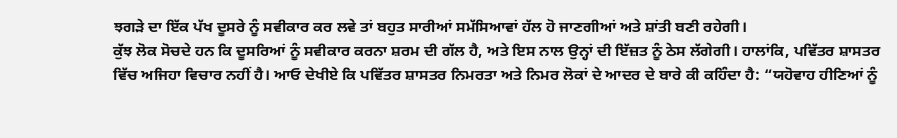ਝਗੜੇ ਦਾ ਇੱਕ ਪੱਖ ਦੂਸਰੇ ਨੂੰ ਸਵੀਕਾਰ ਕਰ ਲਵੇ ਤਾਂ ਬਹੁਤ ਸਾਰੀਆਂ ਸਮੱਸਿਆਵਾਂ ਹੱਲ ਹੋ ਜਾਣਗੀਆਂ ਅਤੇ ਸ਼ਾਂਤੀ ਬਣੀ ਰਹੇਗੀ।
ਕੁੱਝ ਲੋਕ ਸੋਚਦੇ ਹਨ ਕਿ ਦੂਸਰਿਆਂ ਨੂੰ ਸਵੀਕਾਰ ਕਰਨਾ ਸ਼ਰਮ ਦੀ ਗੱਲ ਹੈ, ਅਤੇ ਇਸ ਨਾਲ ਉਨ੍ਹਾਂ ਦੀ ਇੱਜ਼ਤ ਨੂੰ ਠੇਸ ਲੱਗੇਗੀ। ਹਾਲਾਂਕਿ, ਪਵਿੱਤਰ ਸ਼ਾਸਤਰ ਵਿੱਚ ਅਜਿਹਾ ਵਿਚਾਰ ਨਹੀਂ ਹੈ। ਆਓ ਦੇਖੀਏ ਕਿ ਪਵਿੱਤਰ ਸ਼ਾਸਤਰ ਨਿਮਰਤਾ ਅਤੇ ਨਿਮਰ ਲੋਕਾਂ ਦੇ ਆਦਰ ਦੇ ਬਾਰੇ ਕੀ ਕਹਿੰਦਾ ਹੈ: “ਯਹੋਵਾਹ ਹੀਣਿਆਂ ਨੂੰ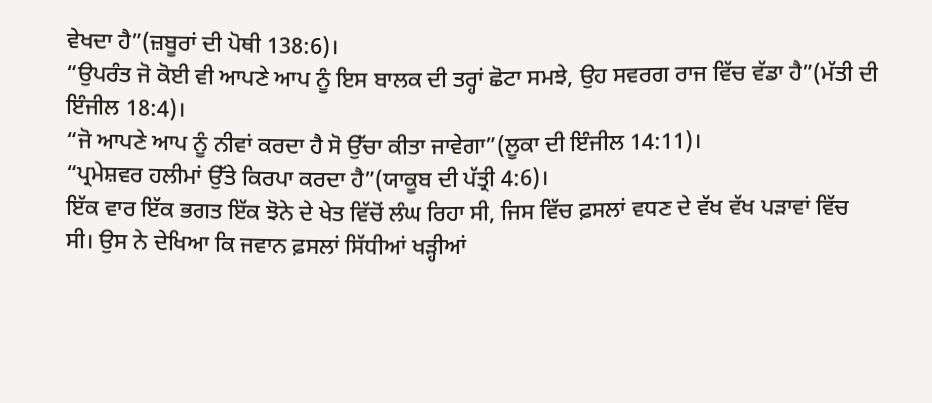ਵੇਖਦਾ ਹੈ”(ਜ਼ਬੂਰਾਂ ਦੀ ਪੋਥੀ 138:6)।
“ਉਪਰੰਤ ਜੋ ਕੋਈ ਵੀ ਆਪਣੇ ਆਪ ਨੂੰ ਇਸ ਬਾਲਕ ਦੀ ਤਰ੍ਹਾਂ ਛੋਟਾ ਸਮਝੇ, ਉਹ ਸਵਰਗ ਰਾਜ ਵਿੱਚ ਵੱਡਾ ਹੈ”(ਮੱਤੀ ਦੀ ਇੰਜੀਲ 18:4)।
“ਜੋ ਆਪਣੇ ਆਪ ਨੂੰ ਨੀਵਾਂ ਕਰਦਾ ਹੈ ਸੋ ਉੱਚਾ ਕੀਤਾ ਜਾਵੇਗਾ”(ਲੂਕਾ ਦੀ ਇੰਜੀਲ 14:11)।
“ਪ੍ਰਮੇਸ਼ਵਰ ਹਲੀਮਾਂ ਉੱਤੇ ਕਿਰਪਾ ਕਰਦਾ ਹੈ”(ਯਾਕੂਬ ਦੀ ਪੱਤ੍ਰੀ 4:6)।
ਇੱਕ ਵਾਰ ਇੱਕ ਭਗਤ ਇੱਕ ਝੋਨੇ ਦੇ ਖੇਤ ਵਿੱਚੋਂ ਲੰਘ ਰਿਹਾ ਸੀ, ਜਿਸ ਵਿੱਚ ਫ਼ਸਲਾਂ ਵਧਣ ਦੇ ਵੱਖ ਵੱਖ ਪੜਾਵਾਂ ਵਿੱਚ ਸੀ। ਉਸ ਨੇ ਦੇਖਿਆ ਕਿ ਜਵਾਨ ਫ਼ਸਲਾਂ ਸਿੱਧੀਆਂ ਖੜ੍ਹੀਆਂ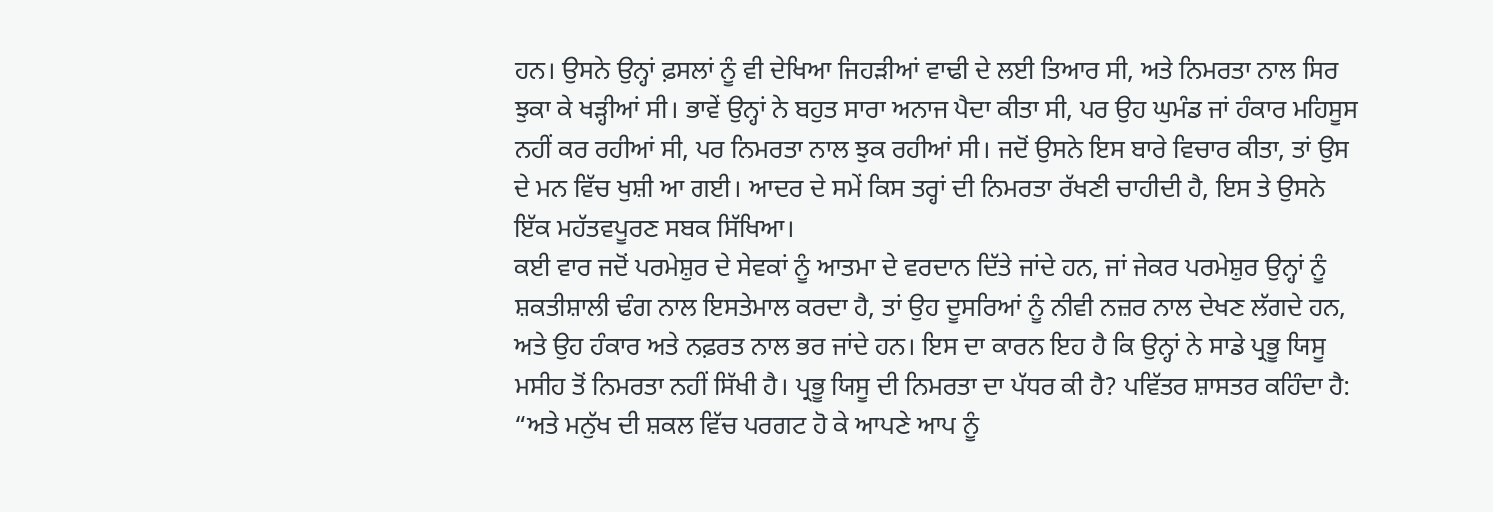ਹਨ। ਉਸਨੇ ਉਨ੍ਹਾਂ ਫ਼ਸਲਾਂ ਨੂੰ ਵੀ ਦੇਖਿਆ ਜਿਹੜੀਆਂ ਵਾਢੀ ਦੇ ਲਈ ਤਿਆਰ ਸੀ, ਅਤੇ ਨਿਮਰਤਾ ਨਾਲ ਸਿਰ ਝੁਕਾ ਕੇ ਖੜ੍ਹੀਆਂ ਸੀ। ਭਾਵੇਂ ਉਨ੍ਹਾਂ ਨੇ ਬਹੁਤ ਸਾਰਾ ਅਨਾਜ ਪੈਦਾ ਕੀਤਾ ਸੀ, ਪਰ ਉਹ ਘੁਮੰਡ ਜਾਂ ਹੰਕਾਰ ਮਹਿਸੂਸ ਨਹੀਂ ਕਰ ਰਹੀਆਂ ਸੀ, ਪਰ ਨਿਮਰਤਾ ਨਾਲ ਝੁਕ ਰਹੀਆਂ ਸੀ। ਜਦੋਂ ਉਸਨੇ ਇਸ ਬਾਰੇ ਵਿਚਾਰ ਕੀਤਾ, ਤਾਂ ਉਸ ਦੇ ਮਨ ਵਿੱਚ ਖੁਸ਼ੀ ਆ ਗਈ। ਆਦਰ ਦੇ ਸਮੇਂ ਕਿਸ ਤਰ੍ਹਾਂ ਦੀ ਨਿਮਰਤਾ ਰੱਖਣੀ ਚਾਹੀਦੀ ਹੈ, ਇਸ ਤੇ ਉਸਨੇ ਇੱਕ ਮਹੱਤਵਪੂਰਣ ਸਬਕ ਸਿੱਖਿਆ।
ਕਈ ਵਾਰ ਜਦੋਂ ਪਰਮੇਸ਼ੁਰ ਦੇ ਸੇਵਕਾਂ ਨੂੰ ਆਤਮਾ ਦੇ ਵਰਦਾਨ ਦਿੱਤੇ ਜਾਂਦੇ ਹਨ, ਜਾਂ ਜੇਕਰ ਪਰਮੇਸ਼ੁਰ ਉਨ੍ਹਾਂ ਨੂੰ ਸ਼ਕਤੀਸ਼ਾਲੀ ਢੰਗ ਨਾਲ ਇਸਤੇਮਾਲ ਕਰਦਾ ਹੈ, ਤਾਂ ਉਹ ਦੂਸਰਿਆਂ ਨੂੰ ਨੀਵੀ ਨਜ਼ਰ ਨਾਲ ਦੇਖਣ ਲੱਗਦੇ ਹਨ, ਅਤੇ ਉਹ ਹੰਕਾਰ ਅਤੇ ਨਫ਼ਰਤ ਨਾਲ ਭਰ ਜਾਂਦੇ ਹਨ। ਇਸ ਦਾ ਕਾਰਨ ਇਹ ਹੈ ਕਿ ਉਨ੍ਹਾਂ ਨੇ ਸਾਡੇ ਪ੍ਰਭੂ ਯਿਸੂ ਮਸੀਹ ਤੋਂ ਨਿਮਰਤਾ ਨਹੀਂ ਸਿੱਖੀ ਹੈ। ਪ੍ਰਭੂ ਯਿਸੂ ਦੀ ਨਿਮਰਤਾ ਦਾ ਪੱਧਰ ਕੀ ਹੈ? ਪਵਿੱਤਰ ਸ਼ਾਸਤਰ ਕਹਿੰਦਾ ਹੈ: “ਅਤੇ ਮਨੁੱਖ ਦੀ ਸ਼ਕਲ ਵਿੱਚ ਪਰਗਟ ਹੋ ਕੇ ਆਪਣੇ ਆਪ ਨੂੰ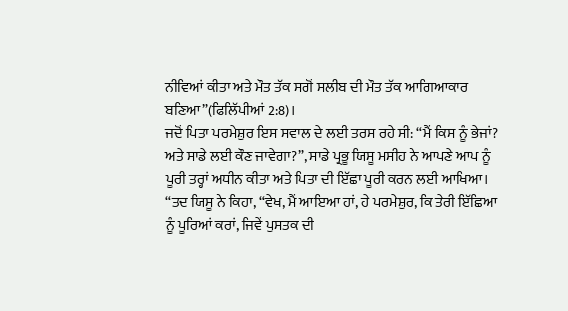ਨੀਵਿਆਂ ਕੀਤਾ ਅਤੇ ਮੌਤ ਤੱਕ ਸਗੋਂ ਸਲੀਬ ਦੀ ਮੌਤ ਤੱਕ ਆਗਿਆਕਾਰ ਬਣਿਆ”(ਫਿਲਿੱਪੀਆਂ 2:8)।
ਜਦੋਂ ਪਿਤਾ ਪਰਮੇਸ਼ੁਰ ਇਸ ਸਵਾਲ ਦੇ ਲਈ ਤਰਸ ਰਹੇ ਸੀ: “ਮੈਂ ਕਿਸ ਨੂੰ ਭੇਜਾਂ? ਅਤੇ ਸਾਡੇ ਲਈ ਕੌਣ ਜਾਵੇਗਾ?”, ਸਾਡੇ ਪ੍ਰਭੂ ਯਿਸੂ ਮਸੀਹ ਨੇ ਆਪਣੇ ਆਪ ਨੂੰ ਪੂਰੀ ਤਰ੍ਹਾਂ ਅਧੀਨ ਕੀਤਾ ਅਤੇ ਪਿਤਾ ਦੀ ਇੱਛਾ ਪੂਰੀ ਕਰਨ ਲਈ ਆਖਿਆ। “ਤਦ ਯਿਸੂ ਨੇ ਕਿਹਾ, “ਵੇਖ, ਮੈਂ ਆਇਆ ਹਾਂ, ਹੇ ਪਰਮੇਸ਼ੁਰ, ਕਿ ਤੇਰੀ ਇੱਛਿਆ ਨੂੰ ਪੂਰਿਆਂ ਕਰਾਂ, ਜਿਵੇਂ ਪੁਸਤਕ ਦੀ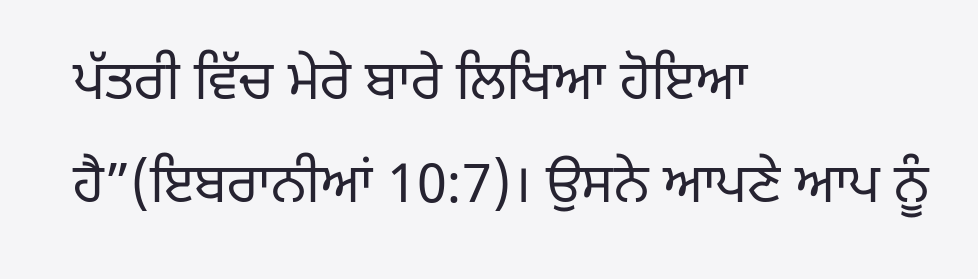ਪੱਤਰੀ ਵਿੱਚ ਮੇਰੇ ਬਾਰੇ ਲਿਖਿਆ ਹੋਇਆ ਹੈ”(ਇਬਰਾਨੀਆਂ 10:7)। ਉਸਨੇ ਆਪਣੇ ਆਪ ਨੂੰ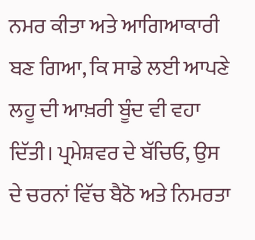ਨਮਰ ਕੀਤਾ ਅਤੇ ਆਗਿਆਕਾਰੀ ਬਣ ਗਿਆ, ਕਿ ਸਾਡੇ ਲਈ ਆਪਣੇ ਲਹੂ ਦੀ ਆਖ਼ਰੀ ਬੂੰਦ ਵੀ ਵਹਾ ਦਿੱਤੀ। ਪ੍ਰਮੇਸ਼ਵਰ ਦੇ ਬੱਚਿਓ, ਉਸ ਦੇ ਚਰਨਾਂ ਵਿੱਚ ਬੈਠੋ ਅਤੇ ਨਿਮਰਤਾ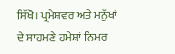ਸਿੱਖੋ। ਪ੍ਰਮੇਸ਼ਵਰ ਅਤੇ ਮਨੁੱਖਾਂ ਦੇ ਸਾਹਮਣੇ ਹਮੇਸ਼ਾਂ ਨਿਮਰ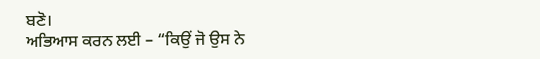ਬਣੋ।
ਅਭਿਆਸ ਕਰਨ ਲਈ – “ਕਿਉਂ ਜੋ ਉਸ ਨੇ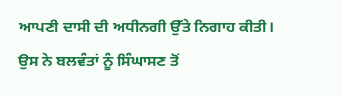ਆਪਣੀ ਦਾਸੀ ਦੀ ਅਧੀਨਗੀ ਉੱਤੇ ਨਿਗਾਹ ਕੀਤੀ। ਉਸ ਨੇ ਬਲਵੰਤਾਂ ਨੂੰ ਸਿੰਘਾਸਣ ਤੋਂ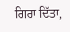ਗਿਰਾ ਦਿੱਤਾ,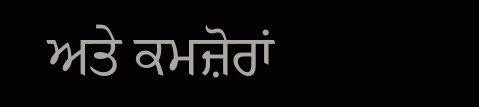ਅਤੇ ਕਮਜ਼ੋਰਾਂ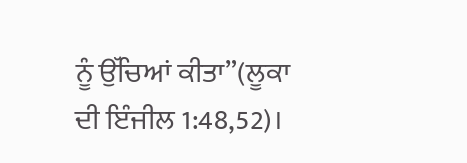ਨੂੰ ਉੱਚਿਆਂ ਕੀਤਾ”(ਲੂਕਾ ਦੀ ਇੰਜੀਲ 1:48,52)।